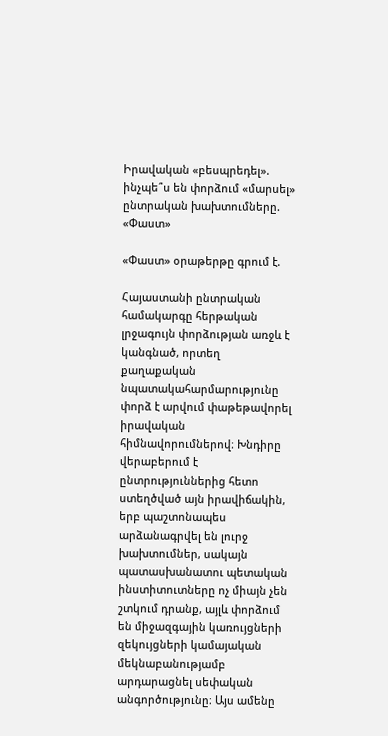Իրավական «բեսպրեդել». ինչպե՞ս են փորձում «մարսել» ընտրական խախտումները. «Փաստ»

«Փաստ» օրաթերթը գրում է.

Հայաստանի ընտրական համակարգը հերթական լրջագույն փորձության առջև է կանգնած, որտեղ քաղաքական նպատակահարմարությունը փորձ է արվում փաթեթավորել իրավական հիմնավորումներով։ Խնդիրը վերաբերում է ընտրություններից հետո ստեղծված այն իրավիճակին, երբ պաշտոնապես արձանագրվել են լուրջ խախտումներ, սակայն պատասխանատու պետական ինստիտուտները ոչ միայն չեն շտկում դրանք, այլև փորձում են միջազգային կառույցների զեկույցների կամայական մեկնաբանությամբ արդարացնել սեփական անգործությունը։ Այս ամենը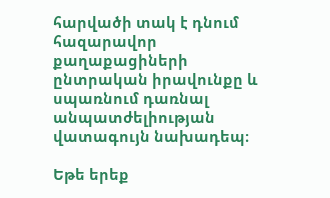հարվածի տակ է դնում հազարավոր քաղաքացիների ընտրական իրավունքը և սպառնում դառնալ անպատժելիության վատագույն նախադեպ։

Եթե երեք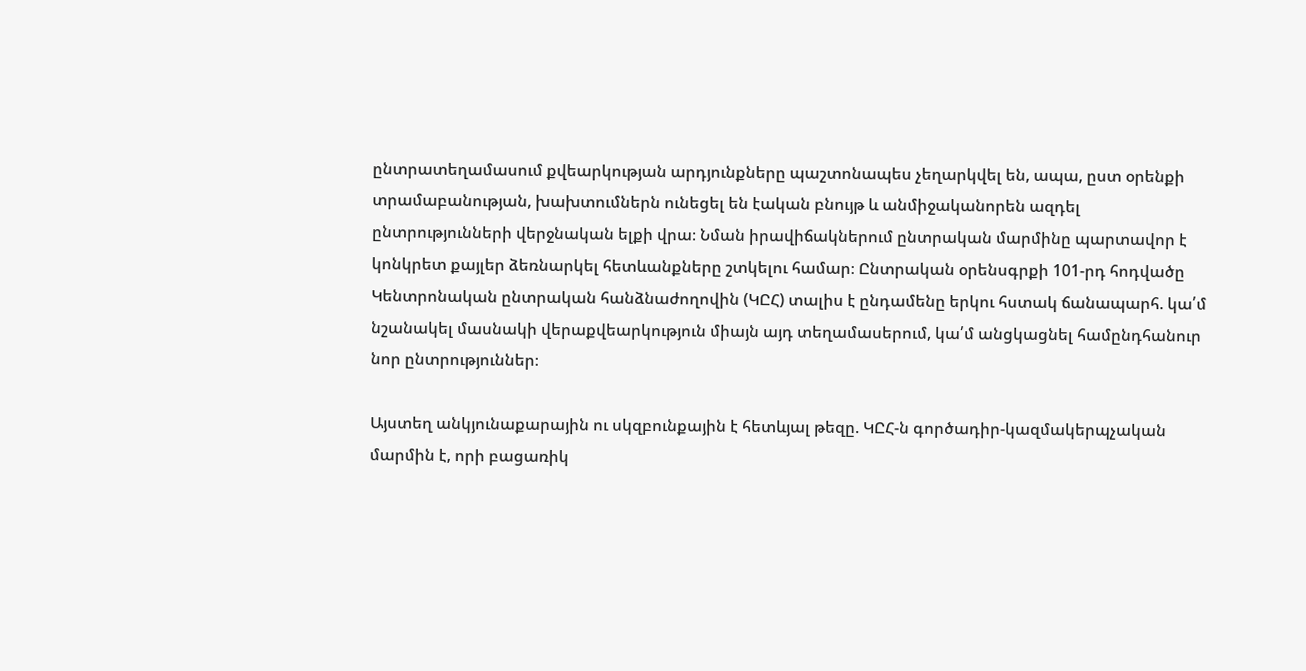ընտրատեղամասում քվեարկության արդյունքները պաշտոնապես չեղարկվել են, ապա, ըստ օրենքի տրամաբանության, խախտումներն ունեցել են էական բնույթ և անմիջականորեն ազդել ընտրությունների վերջնական ելքի վրա։ Նման իրավիճակներում ընտրական մարմինը պարտավոր է կոնկրետ քայլեր ձեռնարկել հետևանքները շտկելու համար։ Ընտրական օրենսգրքի 101-րդ հոդվածը Կենտրոնական ընտրական հանձնաժողովին (ԿԸՀ) տալիս է ընդամենը երկու հստակ ճանապարհ. կա՛մ նշանակել մասնակի վերաքվեարկություն միայն այդ տեղամասերում, կա՛մ անցկացնել համընդհանուր նոր ընտրություններ։

Այստեղ անկյունաքարային ու սկզբունքային է հետևյալ թեզը. ԿԸՀ-ն գործադիր-կազմակերպչական մարմին է, որի բացառիկ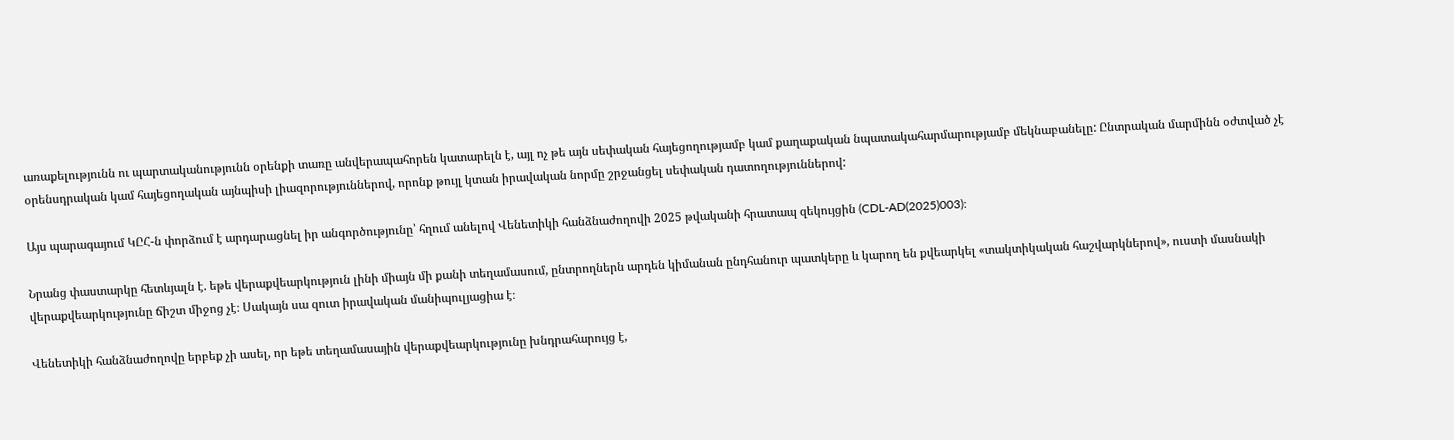առաքելությունն ու պարտականությունն օրենքի տառը անվերապահորեն կատարելն է, այլ ոչ թե այն սեփական հայեցողությամբ կամ քաղաքական նպատակահարմարությամբ մեկնաբանելը: Ընտրական մարմինն օժտված չէ օրենսդրական կամ հայեցողական այնպիսի լիազորություններով, որոնք թույլ կտան իրավական նորմը շրջանցել սեփական դատողություններով:

Այս պարագայում ԿԸՀ-ն փորձում է արդարացնել իր անգործությունը՝ հղում անելով Վենետիկի հանձնաժողովի 2025 թվականի հրատապ զեկույցին (CDL-AD(2025)003)։

Նրանց փաստարկը հետևյալն է. եթե վերաքվեարկություն լինի միայն մի քանի տեղամասում, ընտրողներն արդեն կիմանան ընդհանուր պատկերը և կարող են քվեարկել «տակտիկական հաշվարկներով», ուստի մասնակի վերաքվեարկությունը ճիշտ միջոց չէ։ Սակայն սա զուտ իրավական մանիպուլյացիա է։

Վենետիկի հանձնաժողովը երբեք չի ասել, որ եթե տեղամասային վերաքվեարկությունը խնդրահարույց է,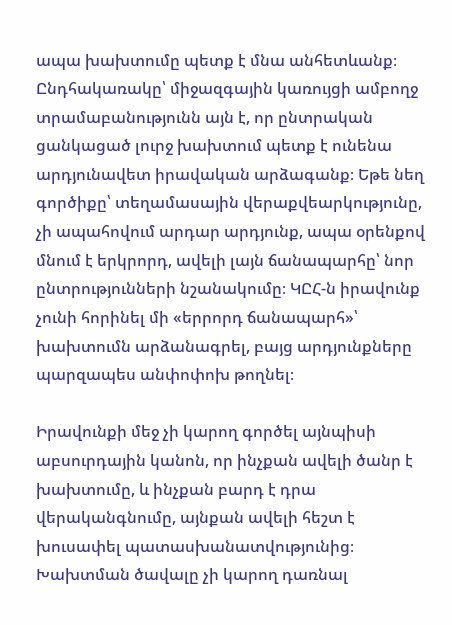ապա խախտումը պետք է մնա անհետևանք։ Ընդհակառակը՝ միջազգային կառույցի ամբողջ տրամաբանությունն այն է, որ ընտրական ցանկացած լուրջ խախտում պետք է ունենա արդյունավետ իրավական արձագանք։ Եթե նեղ գործիքը՝ տեղամասային վերաքվեարկությունը, չի ապահովում արդար արդյունք, ապա օրենքով մնում է երկրորդ, ավելի լայն ճանապարհը՝ նոր ընտրությունների նշանակումը։ ԿԸՀ-ն իրավունք չունի հորինել մի «երրորդ ճանապարհ»՝ խախտումն արձանագրել, բայց արդյունքները պարզապես անփոփոխ թողնել։

Իրավունքի մեջ չի կարող գործել այնպիսի աբսուրդային կանոն, որ ինչքան ավելի ծանր է խախտումը, և ինչքան բարդ է դրա վերականգնումը, այնքան ավելի հեշտ է խուսափել պատասխանատվությունից։ Խախտման ծավալը չի կարող դառնալ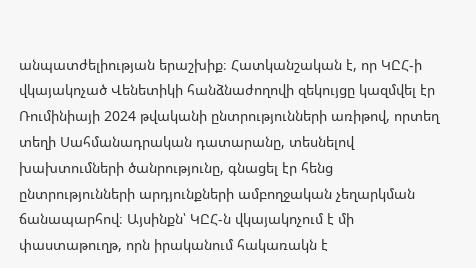անպատժելիության երաշխիք։ Հատկանշական է, որ ԿԸՀ-ի վկայակոչած Վենետիկի հանձնաժողովի զեկույցը կազմվել էր Ռումինիայի 2024 թվականի ընտրությունների առիթով, որտեղ տեղի Սահմանադրական դատարանը, տեսնելով խախտումների ծանրությունը, գնացել էր հենց ընտրությունների արդյունքների ամբողջական չեղարկման ճանապարհով։ Այսինքն՝ ԿԸՀ-ն վկայակոչում է մի փաստաթուղթ, որն իրականում հակառակն է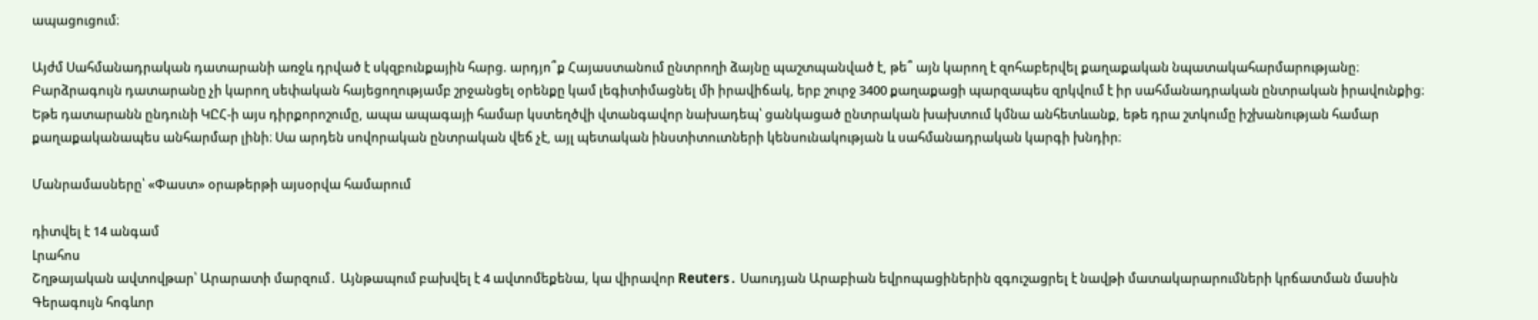ապացուցում։

Այժմ Սահմանադրական դատարանի առջև դրված է սկզբունքային հարց. արդյո՞ք Հայաստանում ընտրողի ձայնը պաշտպանված է, թե՞ այն կարող է զոհաբերվել քաղաքական նպատակահարմարությանը։ Բարձրագույն դատարանը չի կարող սեփական հայեցողությամբ շրջանցել օրենքը կամ լեգիտիմացնել մի իրավիճակ, երբ շուրջ 3400 քաղաքացի պարզապես զրկվում է իր սահմանադրական ընտրական իրավունքից։ Եթե դատարանն ընդունի ԿԸՀ-ի այս դիրքորոշումը, ապա ապագայի համար կստեղծվի վտանգավոր նախադեպ՝ ցանկացած ընտրական խախտում կմնա անհետևանք, եթե դրա շտկումը իշխանության համար քաղաքականապես անհարմար լինի։ Սա արդեն սովորական ընտրական վեճ չէ, այլ պետական ինստիտուտների կենսունակության և սահմանադրական կարգի խնդիր։

Մանրամասները՝ «Փաստ» օրաթերթի այսօրվա համարում

դիտվել է 14 անգամ
Լրահոս
Շղթայական ավտովթար՝ Արարատի մարզում․ Այնթապում բախվել է 4 ավտոմեքենա, կա վիրավոր Reuters․ Սաուդյան Արաբիան եվրոպացիներին զգուշացրել է նավթի մատակարարումների կրճատման մասին Գերագույն հոգևոր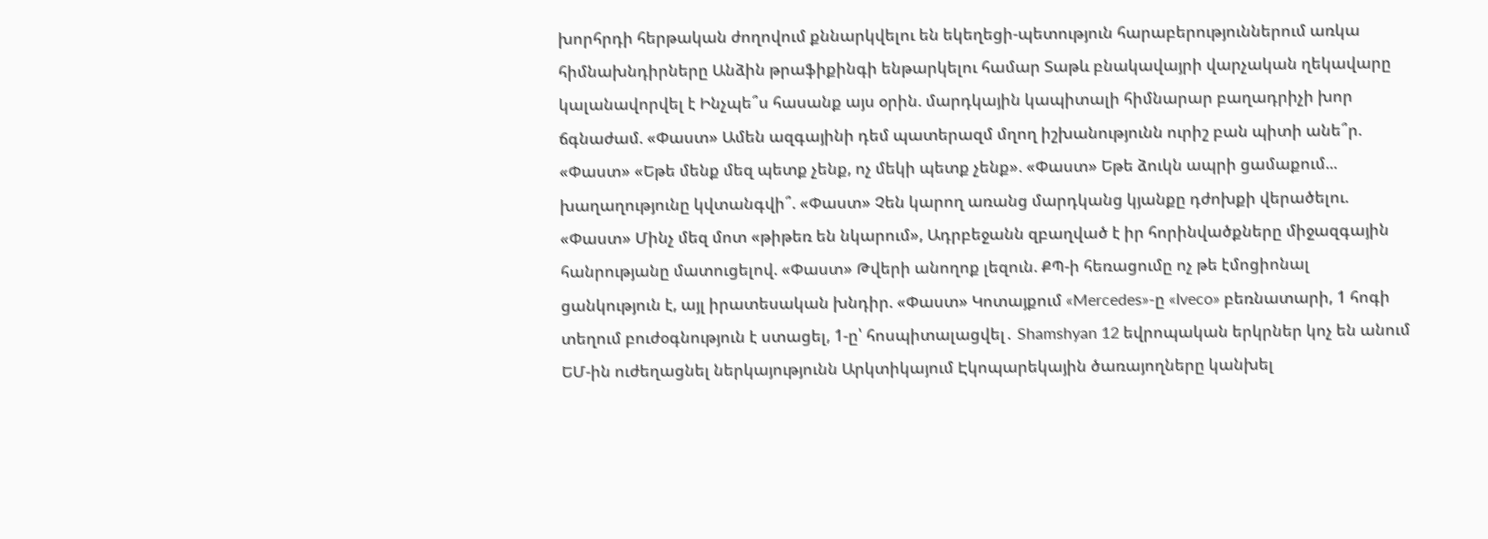խորհրդի հերթական ժողովում քննարկվելու են եկեղեցի-պետություն հարաբերություններում առկա հիմնախնդիրները Անձին թրաֆիքինգի ենթարկելու համար Տաթև բնակավայրի վարչական ղեկավարը կալանավորվել է Ինչպե՞ս հասանք այս օրին. մարդկային կապիտալի հիմնարար բաղադրիչի խոր ճգնաժամ. «Փաստ» Ամեն ազգայինի դեմ պատերազմ մղող իշխանությունն ուրիշ բան պիտի անե՞ր. «Փաստ» «Եթե մենք մեզ պետք չենք, ոչ մեկի պետք չենք». «Փաստ» Եթե ձուկն ապրի ցամաքում... խաղաղությունը կվտանգվի՞. «Փաստ» Չեն կարող առանց մարդկանց կյանքը դժոխքի վերածելու. «Փաստ» Մինչ մեզ մոտ «թիթեռ են նկարում», Ադրբեջանն զբաղված է իր հորինվածքները միջազգային հանրությանը մատուցելով. «Փաստ» Թվերի անողոք լեզուն. ՔՊ-ի հեռացումը ոչ թե էմոցիոնալ ցանկություն է, այլ իրատեսական խնդիր. «Փաստ» Կոտայքում «Mercedes»-ը «Iveco» բեռնատարի, 1 հոգի տեղում բուժօգնություն է ստացել, 1-ը՝ հոսպիտալացվել․ Shamshyan 12 եվրոպական երկրներ կոչ են անում ԵՄ-ին ուժեղացնել ներկայությունն Արկտիկայում Էկոպարեկային ծառայողները կանխել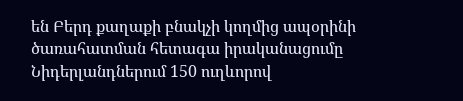են Բերդ քաղաքի բնակչի կողմից ապօրինի ծառահատման հետագա իրականացումը Նիդերլանդներում 150 ուղևորով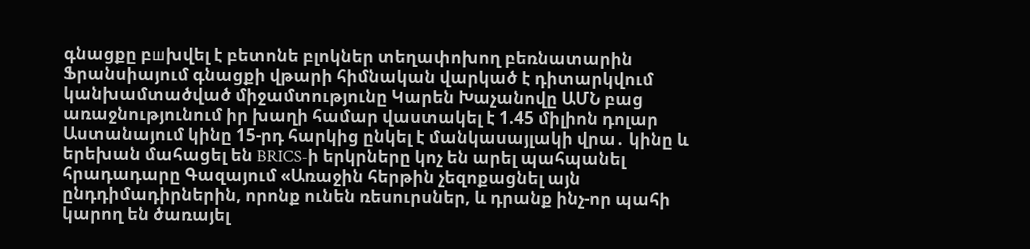գնացքը բшխվել է բետոնե բլոկներ տեղափոխող բեռնատարին Ֆրանսիայում գնացքի վթարի հիմնական վարկած է դիտարկվում կանխամտածված միջամտությունը Կարեն Խաչանովը ԱՄՆ բաց առաջնությունում իր խաղի համար վաստակել է 1.45 միլիոն դոլար Աստանայում կինը 15-րդ հարկից ընկել է մանկասայլակի վրա․ կինը և երեխան մահացել են BRICS-ի երկրները կոչ են արել պահպանել հրադադարը Գազայում «Առաջին հերթին չեզոքացնել այն ընդդիմադիրներին, որոնք ունեն ռեսուրսներ, և դրանք ինչ-որ պահի կարող են ծառայել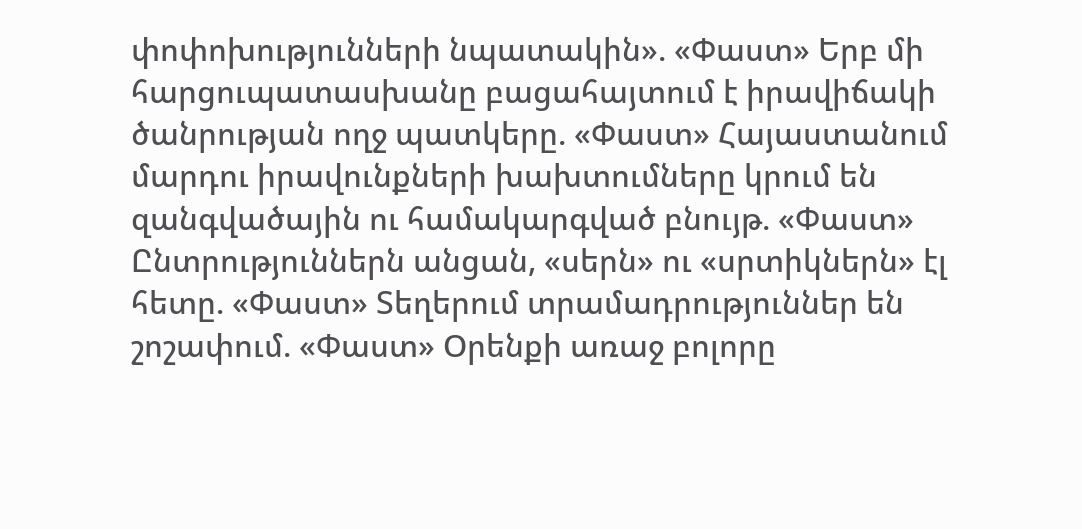փոփոխությունների նպատակին». «Փաստ» Երբ մի հարցուպատասխանը բացահայտում է իրավիճակի ծանրության ողջ պատկերը. «Փաստ» Հայաստանում մարդու իրավունքների խախտումները կրում են զանգվածային ու համակարգված բնույթ. «Փաստ» Ընտրություններն անցան, «սերն» ու «սրտիկներն» էլ հետը. «Փաստ» Տեղերում տրամադրություններ են շոշափում. «Փաստ» Oրենքի առաջ բոլորը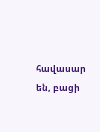հավասար են, բացի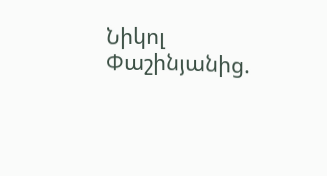Նիկոլ Փաշինյանից.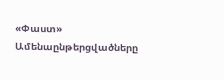«Փաստ»
Ամենաընթերցվածները